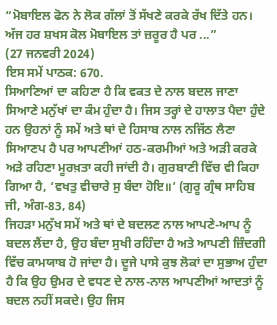“ਮੋਬਾਇਲ ਫੋਨ ਨੇ ਲੋਕ ਗੱਲਾਂ ਤੋਂ ਸੱਖਣੇ ਕਰਕੇ ਰੱਖ ਦਿੱਤੇ ਹਨ। ਅੱਜ ਹਰ ਸ਼ਖਸ ਕੋਲ ਮੋਬਾਇਲ ਤਾਂ ਜ਼ਰੂਰ ਹੈ ਪਰ ...”
(27 ਜਨਵਰੀ 2024)
ਇਸ ਸਮੇਂ ਪਾਠਕ: 670.
ਸਿਆਣਿਆਂ ਦਾ ਕਹਿਣਾ ਹੈ ਕਿ ਵਕਤ ਦੇ ਨਾਲ ਬਦਲ ਜਾਣਾ ਸਿਆਣੇ ਮਨੁੱਖਾਂ ਦਾ ਕੰਮ ਹੁੰਦਾ ਹੈ। ਜਿਸ ਤਰ੍ਹਾਂ ਦੇ ਹਾਲਾਤ ਪੈਦਾ ਹੁੰਦੇ ਹਨ ਉਹਨਾਂ ਨੂੰ ਸਮੇਂ ਅਤੇ ਥਾਂ ਦੇ ਹਿਸਾਬ ਨਾਲ ਨਜਿੱਠ ਲੈਣਾ ਸਿਆਣਪ ਹੈ ਪਰ ਆਪਣੀਆਂ ਹਠ-ਕਰਮੀਆਂ ਅਤੇ ਅੜੀ ਕਰਕੇ ਅੜੇ ਰਹਿਣਾ ਮੂਰਖ਼ਤਾ ਕਹੀ ਜਾਂਦੀ ਹੈ। ਗੁਰਬਾਣੀ ਵਿੱਚ ਵੀ ਕਿਹਾ ਗਿਆ ਹੈ, ‘ਵਖਤੁ ਵੀਚਾਰੇ ਸੁ ਬੰਦਾ ਹੋਇ॥’ (ਗੁਰੂ ਗ੍ਰੰਥ ਸਾਹਿਬ ਜੀ, ਅੰਗ-83, 84)
ਜਿਹੜਾ ਮਨੁੱਖ ਸਮੇਂ ਅਤੇ ਥਾਂ ਦੇ ਬਦਲਣ ਨਾਲ ਆਪਣੇ-ਆਪ ਨੂੰ ਬਦਲ ਲੈਂਦਾ ਹੈ, ਉਹ ਬੰਦਾ ਸੁਖੀ ਰਹਿੰਦਾ ਹੈ ਅਤੇ ਆਪਣੀ ਜ਼ਿੰਦਗੀ ਵਿੱਚ ਕਾਮਯਾਬ ਹੋ ਜਾਂਦਾ ਹੈ। ਦੂਜੇ ਪਾਸੇ ਕੁਝ ਲੋਕਾਂ ਦਾ ਸੁਭਾਅ ਹੁੰਦਾ ਹੈ ਕਿ ਉਹ ਉਮਰ ਦੇ ਵਧਣ ਦੇ ਨਾਲ-ਨਾਲ ਆਪਣੀਆਂ ਆਦਤਾਂ ਨੂੰ ਬਦਲ ਨਹੀਂ ਸਕਦੇ। ਉਹ ਜਿਸ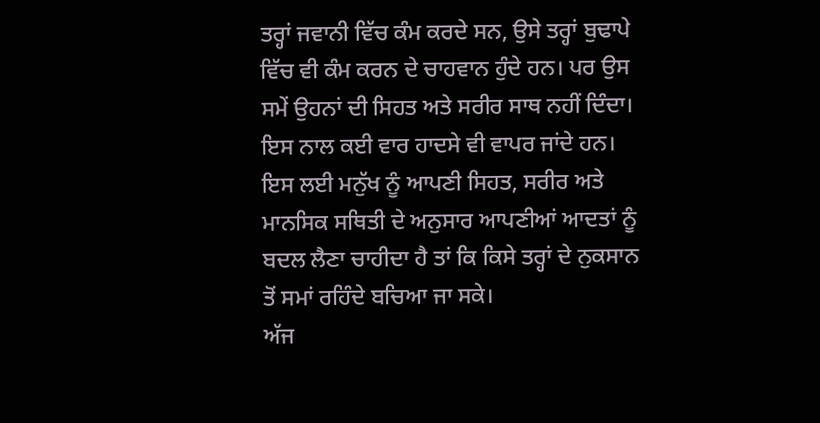ਤਰ੍ਹਾਂ ਜਵਾਨੀ ਵਿੱਚ ਕੰਮ ਕਰਦੇ ਸਨ, ਉਸੇ ਤਰ੍ਹਾਂ ਬੁਢਾਪੇ ਵਿੱਚ ਵੀ ਕੰਮ ਕਰਨ ਦੇ ਚਾਹਵਾਨ ਹੁੰਦੇ ਹਨ। ਪਰ ਉਸ ਸਮੇਂ ਉਹਨਾਂ ਦੀ ਸਿਹਤ ਅਤੇ ਸਰੀਰ ਸਾਥ ਨਹੀਂ ਦਿੰਦਾ। ਇਸ ਨਾਲ ਕਈ ਵਾਰ ਹਾਦਸੇ ਵੀ ਵਾਪਰ ਜਾਂਦੇ ਹਨ। ਇਸ ਲਈ ਮਨੁੱਖ ਨੂੰ ਆਪਣੀ ਸਿਹਤ, ਸਰੀਰ ਅਤੇ ਮਾਨਸਿਕ ਸਥਿਤੀ ਦੇ ਅਨੁਸਾਰ ਆਪਣੀਆਂ ਆਦਤਾਂ ਨੂੰ ਬਦਲ ਲੈਣਾ ਚਾਹੀਦਾ ਹੈ ਤਾਂ ਕਿ ਕਿਸੇ ਤਰ੍ਹਾਂ ਦੇ ਨੁਕਸਾਨ ਤੋਂ ਸਮਾਂ ਰਹਿੰਦੇ ਬਚਿਆ ਜਾ ਸਕੇ।
ਅੱਜ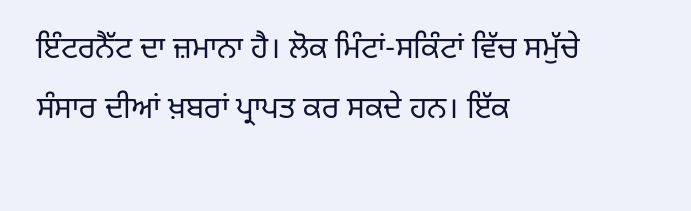ਇੰਟਰਨੈੱਟ ਦਾ ਜ਼ਮਾਨਾ ਹੈ। ਲੋਕ ਮਿੰਟਾਂ-ਸਕਿੰਟਾਂ ਵਿੱਚ ਸਮੁੱਚੇ ਸੰਸਾਰ ਦੀਆਂ ਖ਼ਬਰਾਂ ਪ੍ਰਾਪਤ ਕਰ ਸਕਦੇ ਹਨ। ਇੱਕ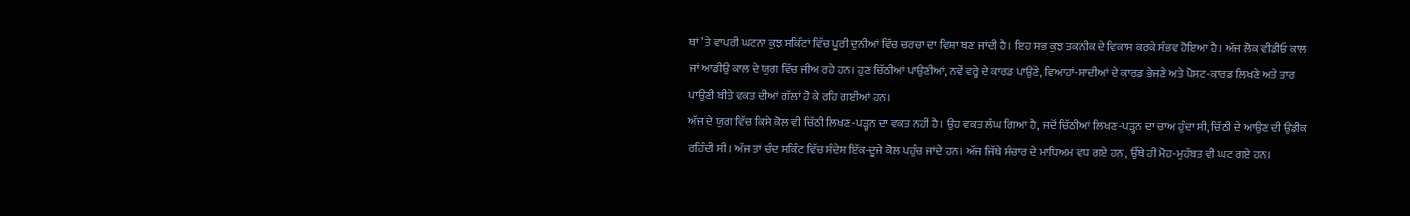ਥਾਂ ’ਤੇ ਵਾਪਰੀ ਘਟਨਾ ਕੁਝ ਸਕਿੰਟਾਂ ਵਿੱਚ ਪੂਰੀ ਦੁਨੀਆਂ ਵਿੱਚ ਚਰਚਾ ਦਾ ਵਿਸ਼ਾ ਬਣ ਜਾਂਦੀ ਹੈ। ਇਹ ਸਭ ਕੁਝ ਤਕਨੀਕ ਦੇ ਵਿਕਾਸ ਕਰਕੇ ਸੰਭਵ ਹੋਇਆ ਹੈ। ਅੱਜ ਲੋਕ ਵੀਡੀਓ ਕਾਲ ਜਾਂ ਆਡੀਉ ਕਾਲ ਦੇ ਯੁਗ ਵਿੱਚ ਜੀਅ ਰਹੇ ਹਨ। ਹੁਣ ਚਿੱਠੀਆਂ ਪਾਉਣੀਆਂ, ਨਵੇਂ ਵਰ੍ਹੇ ਦੇ ਕਾਰਡ ਪਾਉਣੇ, ਵਿਆਹਾਂ-ਸ਼ਾਦੀਆਂ ਦੇ ਕਾਰਡ ਭੇਜਣੇ ਅਤੇ ਪੋਸਟ-ਕਾਰਡ ਲਿਖਣੇ ਅਤੇ ਤਾਰ ਪਾਉਣੀ ਬੀਤੇ ਵਕਤ ਦੀਆਂ ਗੱਲਾਂ ਹੋ ਕੇ ਰਹਿ ਗਈਆਂ ਹਨ।
ਅੱਜ ਦੇ ਯੁਗ ਵਿੱਚ ਕਿਸੇ ਕੋਲ ਵੀ ਚਿੱਠੀ ਲਿਖਣ-ਪੜ੍ਹਨ ਦਾ ਵਕਤ ਨਹੀਂ ਹੈ। ਉਹ ਵਕਤ ਲੰਘ ਗਿਆ ਹੈ, ਜਦੋਂ ਚਿੱਠੀਆਂ ਲਿਖਣ-ਪੜ੍ਹਨ ਦਾ ਚਾਅ ਹੁੰਦਾ ਸੀ, ਚਿੱਠੀ ਦੇ ਆਉਣ ਦੀ ਉਡੀਕ ਰਹਿੰਦੀ ਸੀ। ਅੱਜ ਤਾਂ ਚੰਦ ਸਕਿੰਟ ਵਿੱਚ ਸੰਦੇਸ਼ ਇੱਕ-ਦੂਜੇ ਕੋਲ ਪਹੁੰਚ ਜਾਂਦੇ ਹਨ। ਅੱਜ ਜਿੱਥੇ ਸੰਚਾਰ ਦੇ ਮਾਧਿਅਮ ਵਧ ਗਏ ਹਨ, ਉੱਥੇ ਹੀ ਮੋਹ-ਮੁਹੱਬਤ ਵੀ ਘਟ ਗਏ ਹਨ।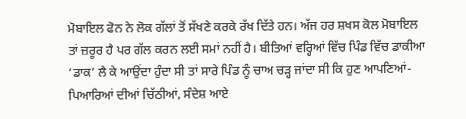ਮੋਬਾਇਲ ਫੋਨ ਨੇ ਲੋਕ ਗੱਲਾਂ ਤੋਂ ਸੱਖਣੇ ਕਰਕੇ ਰੱਖ ਦਿੱਤੇ ਹਨ। ਅੱਜ ਹਰ ਸ਼ਖਸ ਕੋਲ ਮੋਬਾਇਲ ਤਾਂ ਜ਼ਰੂਰ ਹੈ ਪਰ ਗੱਲ ਕਰਨ ਲਈ ਸਮਾਂ ਨਹੀਂ ਹੈ। ਬੀਤਿਆਂ ਵਰ੍ਹਿਆਂ ਵਿੱਚ ਪਿੰਡ ਵਿੱਚ ਡਾਕੀਆ ‘ਡਾਕ’ ਲੈ ਕੇ ਆਉਂਦਾ ਹੁੰਦਾ ਸੀ ਤਾਂ ਸਾਰੇ ਪਿੰਡ ਨੂੰ ਚਾਅ ਚੜ੍ਹ ਜਾਂਦਾ ਸੀ ਕਿ ਹੁਣ ਆਪਣਿਆਂ-ਪਿਆਰਿਆਂ ਦੀਆਂ ਚਿੱਠੀਆਂ, ਸੰਦੇਸ਼ ਆਏ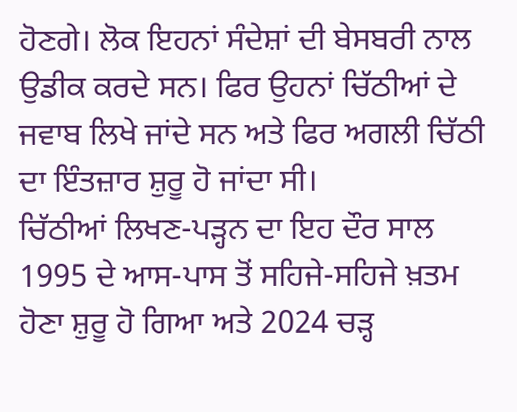ਹੋਣਗੇ। ਲੋਕ ਇਹਨਾਂ ਸੰਦੇਸ਼ਾਂ ਦੀ ਬੇਸਬਰੀ ਨਾਲ ਉਡੀਕ ਕਰਦੇ ਸਨ। ਫਿਰ ਉਹਨਾਂ ਚਿੱਠੀਆਂ ਦੇ ਜਵਾਬ ਲਿਖੇ ਜਾਂਦੇ ਸਨ ਅਤੇ ਫਿਰ ਅਗਲੀ ਚਿੱਠੀ ਦਾ ਇੰਤਜ਼ਾਰ ਸ਼ੁਰੂ ਹੋ ਜਾਂਦਾ ਸੀ।
ਚਿੱਠੀਆਂ ਲਿਖਣ-ਪੜ੍ਹਨ ਦਾ ਇਹ ਦੌਰ ਸਾਲ 1995 ਦੇ ਆਸ-ਪਾਸ ਤੋਂ ਸਹਿਜੇ-ਸਹਿਜੇ ਖ਼ਤਮ ਹੋਣਾ ਸ਼ੁਰੂ ਹੋ ਗਿਆ ਅਤੇ 2024 ਚੜ੍ਹ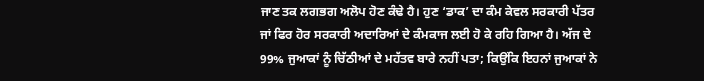ਜਾਣ ਤਕ ਲਗਭਗ ਅਲੋਪ ਹੋਣ ਕੰਢੇ ਹੈ। ਹੁਣ ‘ਡਾਕ’ ਦਾ ਕੰਮ ਕੇਵਲ ਸਰਕਾਰੀ ਪੱਤਰ ਜਾਂ ਫਿਰ ਹੋਰ ਸਰਕਾਰੀ ਅਦਾਰਿਆਂ ਦੇ ਕੰਮਕਾਜ ਲਈ ਹੋ ਕੇ ਰਹਿ ਗਿਆ ਹੈ। ਅੱਜ ਦੇ 99% ਜੁਆਕਾਂ ਨੂੰ ਚਿੱਠੀਆਂ ਦੇ ਮਹੱਤਵ ਬਾਰੇ ਨਹੀਂ ਪਤਾ; ਕਿਉਂਕਿ ਇਹਨਾਂ ਜੁਆਕਾਂ ਨੇ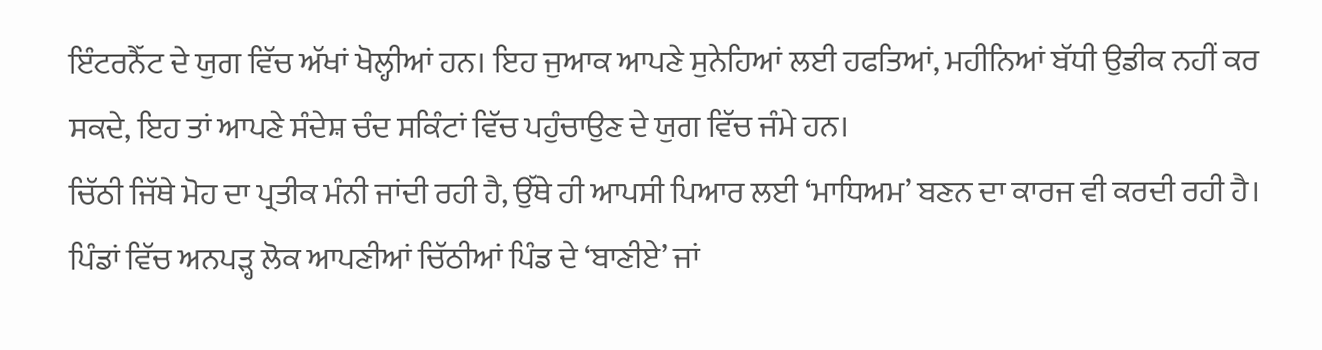ਇੰਟਰਨੈੱਟ ਦੇ ਯੁਗ ਵਿੱਚ ਅੱਖਾਂ ਖੋਲ੍ਹੀਆਂ ਹਨ। ਇਹ ਜੁਆਕ ਆਪਣੇ ਸੁਨੇਹਿਆਂ ਲਈ ਹਫਤਿਆਂ, ਮਹੀਨਿਆਂ ਬੱਧੀ ਉਡੀਕ ਨਹੀਂ ਕਰ ਸਕਦੇ, ਇਹ ਤਾਂ ਆਪਣੇ ਸੰਦੇਸ਼ ਚੰਦ ਸਕਿੰਟਾਂ ਵਿੱਚ ਪਹੁੰਚਾਉਣ ਦੇ ਯੁਗ ਵਿੱਚ ਜੰਮੇ ਹਨ।
ਚਿੱਠੀ ਜਿੱਥੇ ਮੋਹ ਦਾ ਪ੍ਰਤੀਕ ਮੰਨੀ ਜਾਂਦੀ ਰਹੀ ਹੈ, ਉੱਥੇ ਹੀ ਆਪਸੀ ਪਿਆਰ ਲਈ ‘ਮਾਧਿਅਮ’ ਬਣਨ ਦਾ ਕਾਰਜ ਵੀ ਕਰਦੀ ਰਹੀ ਹੈ। ਪਿੰਡਾਂ ਵਿੱਚ ਅਨਪੜ੍ਹ ਲੋਕ ਆਪਣੀਆਂ ਚਿੱਠੀਆਂ ਪਿੰਡ ਦੇ ‘ਬਾਣੀਏ’ ਜਾਂ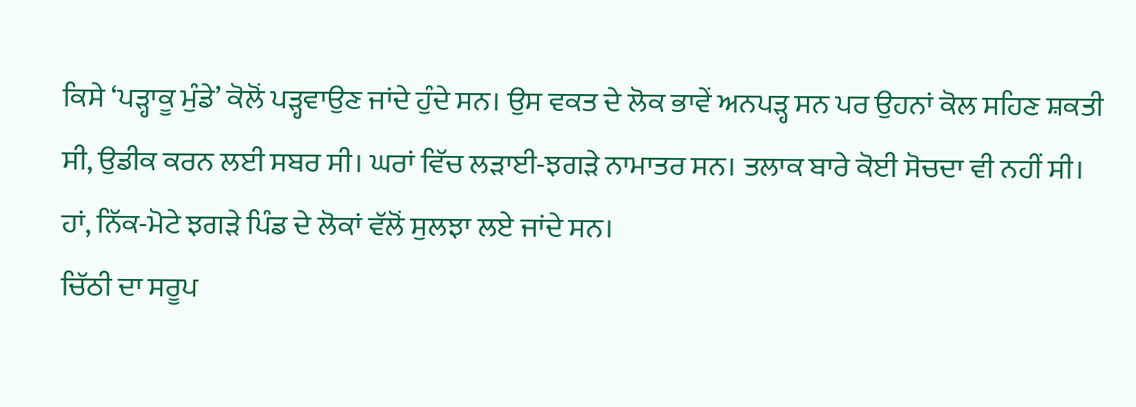ਕਿਸੇ ‘ਪੜ੍ਹਾਕੂ ਮੁੰਡੇ’ ਕੋਲੋਂ ਪੜ੍ਹਵਾਉਣ ਜਾਂਦੇ ਹੁੰਦੇ ਸਨ। ਉਸ ਵਕਤ ਦੇ ਲੋਕ ਭਾਵੇਂ ਅਨਪੜ੍ਹ ਸਨ ਪਰ ਉਹਨਾਂ ਕੋਲ ਸਹਿਣ ਸ਼ਕਤੀ ਸੀ, ਉਡੀਕ ਕਰਨ ਲਈ ਸਬਰ ਸੀ। ਘਰਾਂ ਵਿੱਚ ਲੜਾਈ-ਝਗੜੇ ਨਾਮਾਤਰ ਸਨ। ਤਲਾਕ ਬਾਰੇ ਕੋਈ ਸੋਚਦਾ ਵੀ ਨਹੀਂ ਸੀ। ਹਾਂ, ਨਿੱਕ-ਮੋਟੇ ਝਗੜੇ ਪਿੰਡ ਦੇ ਲੋਕਾਂ ਵੱਲੋਂ ਸੁਲਝਾ ਲਏ ਜਾਂਦੇ ਸਨ।
ਚਿੱਠੀ ਦਾ ਸਰੂਪ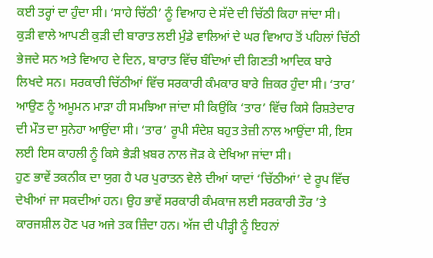ਕਈ ਤਰ੍ਹਾਂ ਦਾ ਹੁੰਦਾ ਸੀ। ‘ਸਾਹੇ ਚਿੱਠੀ’ ਨੂੰ ਵਿਆਹ ਦੇ ਸੱਦੇ ਦੀ ਚਿੱਠੀ ਕਿਹਾ ਜਾਂਦਾ ਸੀ। ਕੁੜੀ ਵਾਲੇ ਆਪਣੀ ਕੁੜੀ ਦੀ ਬਾਰਾਤ ਲਈ ਮੁੰਡੇ ਵਾਲਿਆਂ ਦੇ ਘਰ ਵਿਆਹ ਤੋਂ ਪਹਿਲਾਂ ਚਿੱਠੀ ਭੇਜਦੇ ਸਨ ਅਤੇ ਵਿਆਹ ਦੇ ਦਿਨ, ਬਾਰਾਤ ਵਿੱਚ ਬੰਦਿਆਂ ਦੀ ਗਿਣਤੀ ਆਦਿਕ ਬਾਰੇ ਲਿਖਦੇ ਸਨ। ਸਰਕਾਰੀ ਚਿੱਠੀਆਂ ਵਿੱਚ ਸਰਕਾਰੀ ਕੰਮਕਾਰ ਬਾਰੇ ਜ਼ਿਕਰ ਹੁੰਦਾ ਸੀ। ‘ਤਾਰ’ ਆਉਣ ਨੂੰ ਅਮੂਮਨ ਮਾੜਾ ਹੀ ਸਮਝਿਆ ਜਾਂਦਾ ਸੀ ਕਿਉਂਕਿ ‘ਤਾਰ’ ਵਿੱਚ ਕਿਸੇ ਰਿਸ਼ਤੇਦਾਰ ਦੀ ਮੌਤ ਦਾ ਸੁਨੇਹਾ ਆਉਂਦਾ ਸੀ। ‘ਤਾਰ’ ਰੂਪੀ ਸੰਦੇਸ਼ ਬਹੁਤ ਤੇਜ਼ੀ ਨਾਲ ਆਉਂਦਾ ਸੀ, ਇਸ ਲਈ ਇਸ ਕਾਹਲੀ ਨੂੰ ਕਿਸੇ ਭੈੜੀ ਖ਼ਬਰ ਨਾਲ ਜੋੜ ਕੇ ਦੇਖਿਆ ਜਾਂਦਾ ਸੀ।
ਹੁਣ ਭਾਵੇਂ ਤਕਨੀਕ ਦਾ ਯੁਗ ਹੈ ਪਰ ਪੁਰਾਤਨ ਵੇਲੇ ਦੀਆਂ ਯਾਦਾਂ ‘ਚਿੱਠੀਆਂ’ ਦੇ ਰੂਪ ਵਿੱਚ ਦੇਖੀਆਂ ਜਾ ਸਕਦੀਆਂ ਹਨ। ਉਹ ਭਾਵੇਂ ਸਰਕਾਰੀ ਕੰਮਕਾਜ ਲਈ ਸਰਕਾਰੀ ਤੌਰ ’ਤੇ ਕਾਰਜਸ਼ੀਲ ਹੋਣ ਪਰ ਅਜੇ ਤਕ ਜ਼ਿੰਦਾ ਹਨ। ਅੱਜ ਦੀ ਪੀੜ੍ਹੀ ਨੂੰ ਇਹਨਾਂ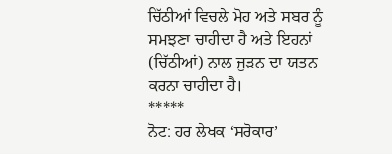ਚਿੱਠੀਆਂ ਵਿਚਲੇ ਮੋਹ ਅਤੇ ਸਬਰ ਨੂੰ ਸਮਝਣਾ ਚਾਹੀਦਾ ਹੈ ਅਤੇ ਇਹਨਾਂ (ਚਿੱਠੀਆਂ) ਨਾਲ ਜੁੜਨ ਦਾ ਯਤਨ ਕਰਨਾ ਚਾਹੀਦਾ ਹੈ।
*****
ਨੋਟ: ਹਰ ਲੇਖਕ ‘ਸਰੋਕਾਰ’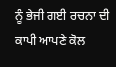ਨੂੰ ਭੇਜੀ ਗਈ ਰਚਨਾ ਦੀ ਕਾਪੀ ਆਪਣੇ ਕੋਲ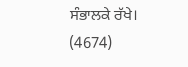ਸੰਭਾਲਕੇ ਰੱਖੇ।
(4674)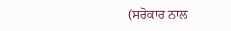(ਸਰੋਕਾਰ ਨਾਲ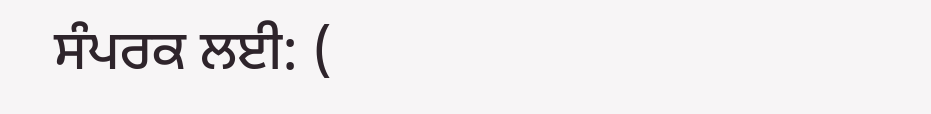ਸੰਪਰਕ ਲਈ: (